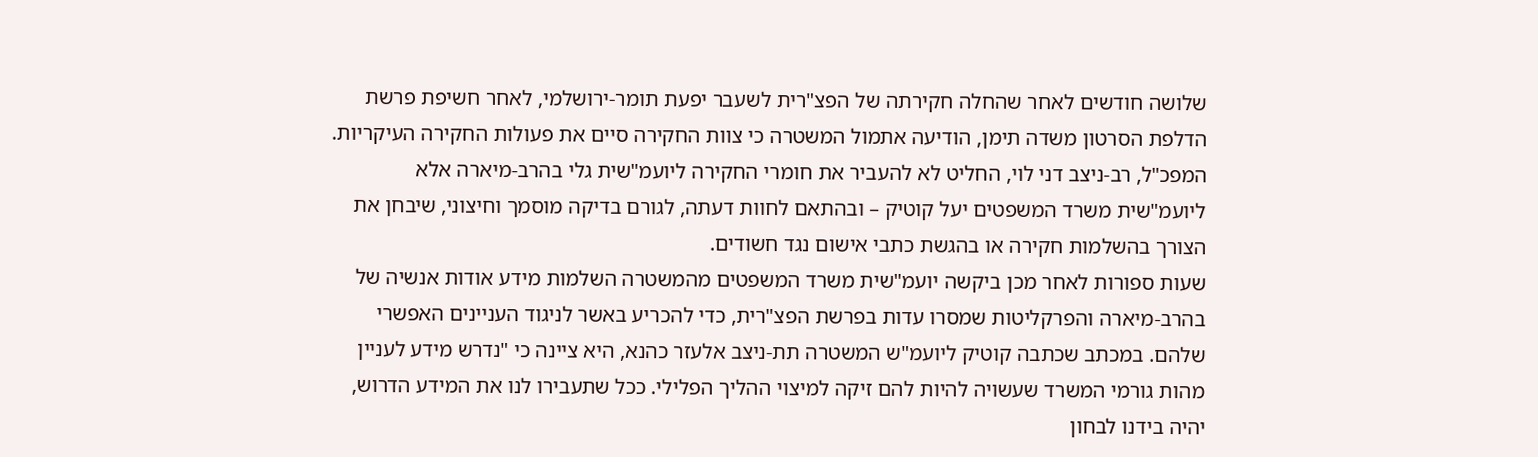שלושה חודשים לאחר שהחלה חקירתה של הפצ"רית לשעבר יפעת תומר-ירושלמי, לאחר חשיפת פרשת הדלפת הסרטון משדה תימן, הודיעה אתמול המשטרה כי צוות החקירה סיים את פעולות החקירה העיקריות. המפכ"ל, רב-ניצב דני לוי, החליט לא להעביר את חומרי החקירה ליועמ"שית גלי בהרב-מיארה אלא ליועמ"שית משרד המשפטים יעל קוטיק – ובהתאם לחוות דעתה, לגורם בדיקה מוסמך וחיצוני, שיבחן את הצורך בהשלמות חקירה או בהגשת כתבי אישום נגד חשודים.
שעות ספורות לאחר מכן ביקשה יועמ"שית משרד המשפטים מהמשטרה השלמות מידע אודות אנשיה של בהרב-מיארה והפרקליטות שמסרו עדות בפרשת הפצ"רית, כדי להכריע באשר לניגוד העניינים האפשרי שלהם. במכתב שכתבה קוטיק ליועמ"ש המשטרה תת-ניצב אלעזר כהנא, היא ציינה כי "נדרש מידע לעניין מהות גורמי המשרד שעשויה להיות להם זיקה למיצוי ההליך הפלילי. ככל שתעבירו לנו את המידע הדרוש, יהיה בידנו לבחון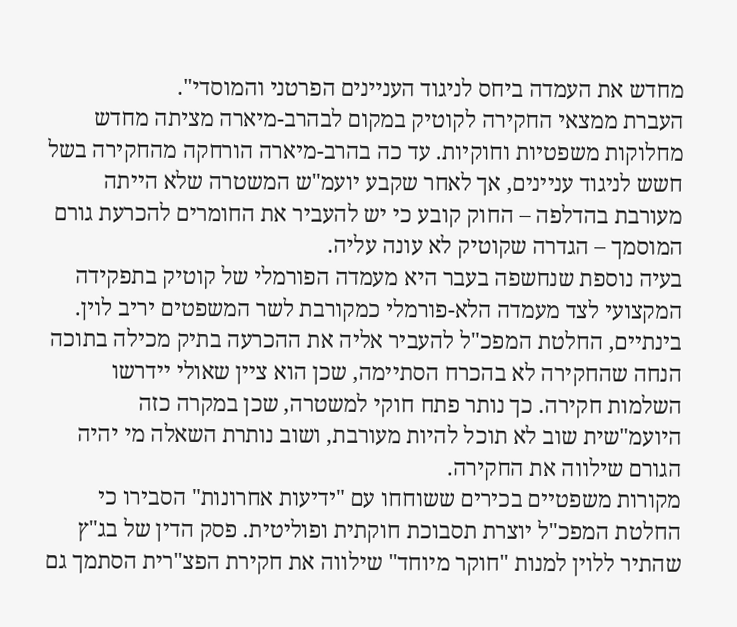מחדש את העמדה ביחס לניגוד העניינים הפרטני והמוסדי".
העברת ממצאי החקירה לקוטיק במקום לבהרב-מיארה מציתה מחדש מחלוקות משפטיות וחוקיות. עד כה בהרב-מיארה הורחקה מהחקירה בשל חשש לניגוד עניינים, אך לאחר שקבע יועמ"ש המשטרה שלא הייתה מעורבת בהדלפה – החוק קובע כי יש להעביר את החומרים להכרעת גורם המוסמך – הגדרה שקוטיק לא עונה עליה.
בעיה נוספת שנחשפה בעבר היא מעמדה הפורמלי של קוטיק בתפקידה המקצועי לצד מעמדה הלא-פורמלי כמקורבת לשר המשפטים יריב לוין. בינתיים, החלטת המפכ"ל להעביר אליה את ההכרעה בתיק מכילה בתוכה הנחה שהחקירה לא בהכרח הסתיימה, שכן הוא ציין שאולי יידרשו השלמות חקירה. כך נותר פתח חוקי למשטרה, שכן במקרה כזה היועמ"שית שוב לא תוכל להיות מעורבת, ושוב נותרת השאלה מי יהיה הגורם שילווה את החקירה.
מקורות משפטיים בכירים ששוחחו עם "ידיעות אחרונות" הסבירו כי החלטת המפכ"ל יוצרת תסבוכת חוקתית ופוליטית. פסק הדין של בג"ץ שהתיר ללוין למנות "חוקר מיוחד" שילווה את חקירת הפצ"רית הסתמך גם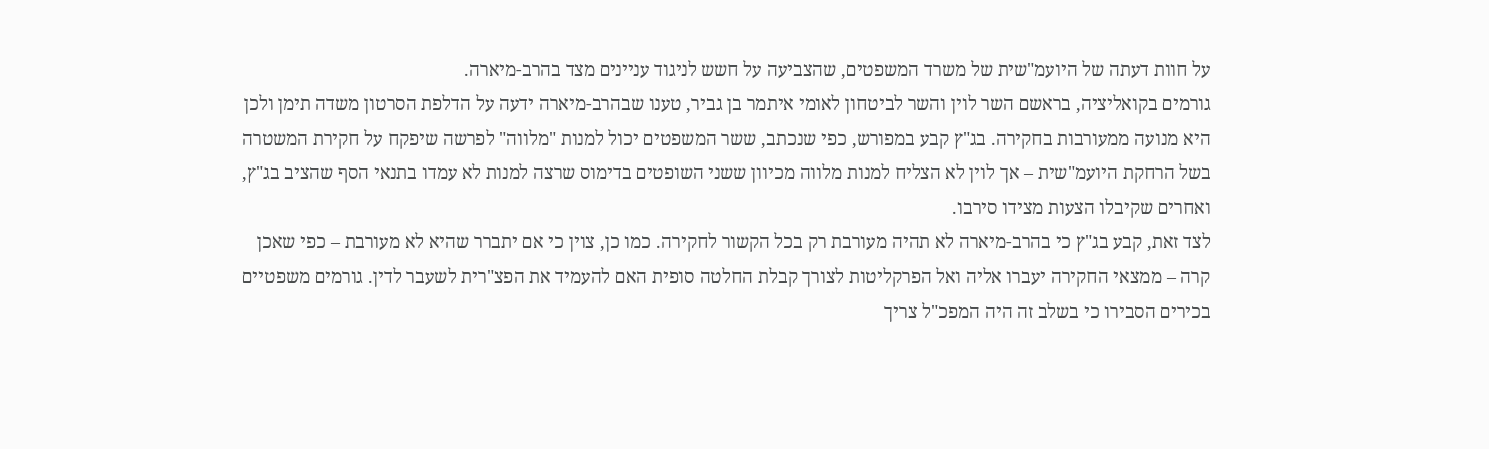על חוות דעתה של היועמ"שית של משרד המשפטים, שהצביעה על חשש לניגוד עניינים מצד בהרב-מיארה.
גורמים בקואליציה, בראשם השר לוין והשר לביטחון לאומי איתמר בן גביר, טענו שבהרב-מיארה ידעה על הדלפת הסרטון משדה תימן ולכן היא מנועה ממעורבות בחקירה. בג"ץ קבע במפורש, כפי שנכתב, ששר המשפטים יכול למנות "מלווה" לפרשה שיפקח על חקירת המשטרה בשל הרחקת היועמ"שית – אך לוין לא הצליח למנות מלווה מכיוון ששני השופטים בדימוס שרצה למנות לא עמדו בתנאי הסף שהציב בג"ץ, ואחרים שקיבלו הצעות מצידו סירבו.
לצד זאת, קבע בג"ץ כי בהרב-מיארה לא תהיה מעורבת רק בכל הקשור לחקירה. כמו כן, צוין כי אם יתברר שהיא לא מעורבת – כפי שאכן קרה – ממצאי החקירה יעברו אליה ואל הפרקליטות לצורך קבלת החלטה סופית האם להעמיד את הפצ"רית לשעבר לדין. גורמים משפטיים בכירים הסבירו כי בשלב זה היה המפכ"ל צריך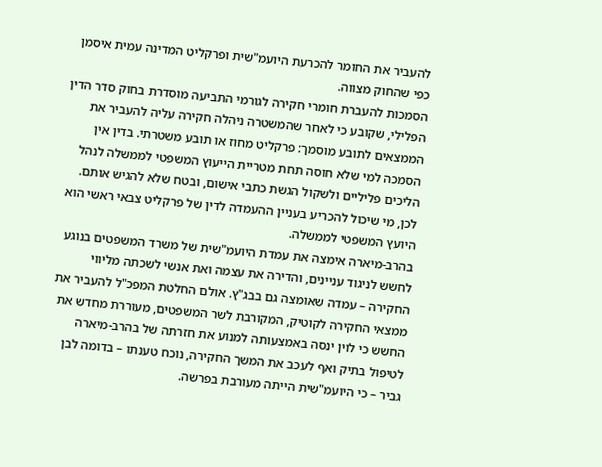להעביר את החומר להכרעת היועמ"שית ופרקליט המדינה עמית איסמן כפי שהחוק מצווה.
הסמכות להעברת חומרי חקירה לגורמי התביעה מוסדרת בחוק סדר הדין הפלילי, שקובע כי לאחר שהמשטרה ניהלה חקירה עליה להעביר את הממצאים לתובע מוסמך: פרקליט מחוז או תובע משטרתי. בדין אין הסמכה למי שלא חוסה תחת מטריית הייעוץ המשפטי לממשלה לנהל הליכים פליליים ולשקול הגשת כתבי אישום, ובטח שלא להגיש אותם. לכן, מי שיכול להכריע בעניין ההעמדה לדין של פרקליט צבאי ראשי הוא היועץ המשפטי לממשלה.
בהרב-מיארה אימצה את עמדת היועמ"שית של משרד המשפטים בנוגע לחשש לניגוד עניינים, והדירה את עצמה ואת אנשי לשכתה מליווי החקירה – עמדה שאומצה גם בבג"ץ. אולם החלטת המפכ"ל להעביר את ממצאי החקירה לקוטיק, המקורבת לשר המשפטים, מעוררת מחדש את החשש כי לוין ינסה באמצעותה למנוע את חזרתה של בהרב-מיארה לטיפול בתיק ואף לעכב את המשך החקירה, נוכח טענתו – בדומה לבן גביר – כי היועמ"שית הייתה מעורבת בפרשה.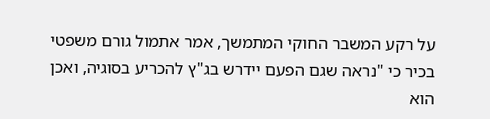על רקע המשבר החוקי המתמשך, אמר אתמול גורם משפטי בכיר כי "נראה שגם הפעם יידרש בג"ץ להכריע בסוגיה, ואכן הוא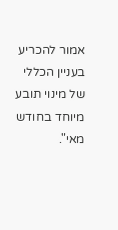אמור להכריע בעניין הכללי של מינוי תובע מיוחד בחודש מאי".